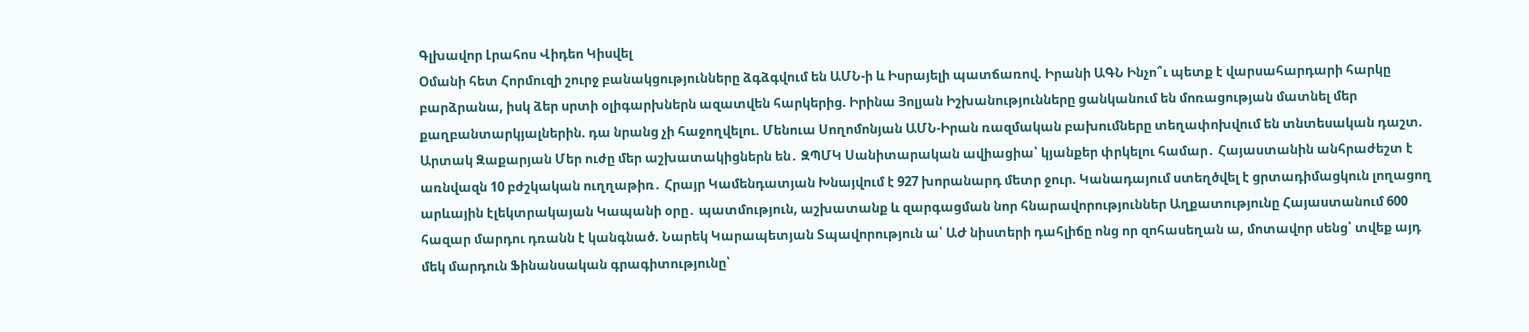Գլխավոր Լրահոս Վիդեո Կիսվել
Օմանի հետ Հորմուզի շուրջ բանակցությունները ձգձգվում են ԱՄՆ-ի և Իսրայելի պատճառով. Իրանի ԱԳՆ Ինչո՞ւ պետք է վարսահարդարի հարկը բարձրանա, իսկ ձեր սրտի օլիգարխներն ազատվեն հարկերից. Իրինա Յոլյան Իշխանությունները ցանկանում են մոռացության մատնել մեր քաղբանտարկյալներին. դա նրանց չի հաջողվելու. Մենուա Սողոմոնյան ԱՄՆ-Իրան ռազմական բախումները տեղափոխվում են տնտեսական դաշտ. Արտակ Զաքարյան Մեր ուժը մեր աշխատակիցներն են․ ԶՊՄԿ Սանիտարական ավիացիա՝ կյանքեր փրկելու համար․ Հայաստանին անհրաժեշտ է առնվազն 10 բժշկական ուղղաթիռ․ Հրայր Կամենդատյան Խնայվում է 927 խորանարդ մետր ջուր. Կանադայում ստեղծվել է ցրտադիմացկուն լողացող արևային էլեկտրակայան Կապանի օրը․ պատմություն, աշխատանք և զարգացման նոր հնարավորություններ Աղքատությունը Հայաստանում 600 հազար մարդու դռանն է կանգնած. Նարեկ Կարապետյան Տպավորություն ա՝ ԱԺ նիստերի դահլիճը ոնց որ զոհասեղան ա, մոտավոր սենց՝ տվեք այդ մեկ մարդուն Ֆինանսական գրագիտությունը՝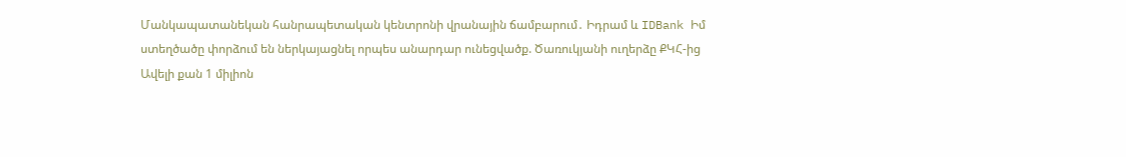Մանկապատանեկան հանրապետական կենտրոնի վրանային ճամբարում․ Իդրամ և IDBank Իմ ստեղծածը փորձում են ներկայացնել որպես անարդար ունեցվածք. Ծառուկյանի ուղերձը ՔԿՀ-ից
Ավելի քան 1 միլիոն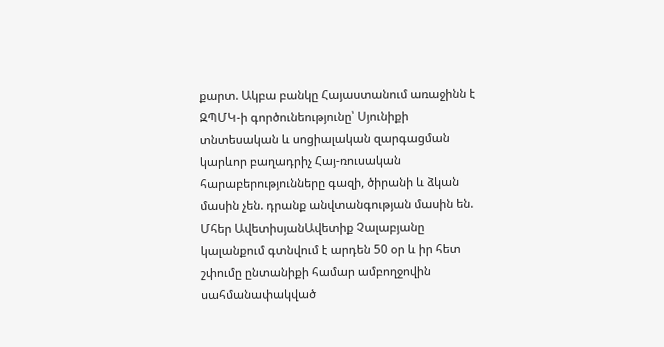քարտ. Ակբա բանկը Հայաստանում առաջինն է ԶՊՄԿ-ի գործունեությունը՝ Սյունիքի տնտեսական և սոցիալական զարգացման կարևոր բաղադրիչ Հայ-ռուսական հարաբերությունները գազի, ծիրանի և ձկան մասին չեն. դրանք անվտանգության մասին են. Մհեր ԱվետիսյանԱվետիք Չալաբյանը կալանքում գտնվում է արդեն 50 օր և իր հետ շփումը ընտանիքի համար ամբողջովին սահմանափակված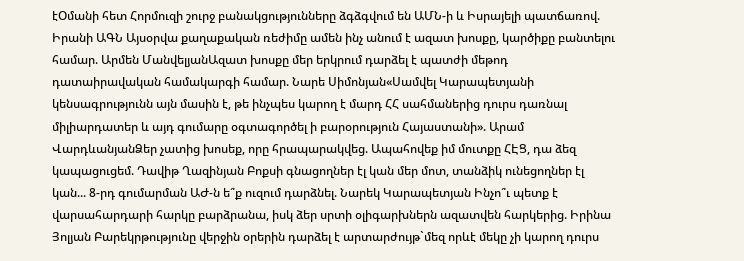էՕմանի հետ Հորմուզի շուրջ բանակցությունները ձգձգվում են ԱՄՆ-ի և Իսրայելի պատճառով. Իրանի ԱԳՆ Այսօրվա քաղաքական ռեժիմը ամեն ինչ անում է ազատ խոսքը, կարծիքը բանտելու համար. Արմեն ՄանվելյանԱզատ խոսքը մեր երկրում դարձել է պատժի մեթոդ դատաիրավական համակարգի համար. Նարե Սիմոնյան«Սամվել Կարապետյանի կենսագրությունն այն մասին է, թե ինչպես կարող է մարդ ՀՀ սահմաներից դուրս դառնալ միլիարդատեր և այդ գումարը օգտագործել ի բարօրություն Հայաստանի». Արամ ՎարդևանյանՁեր չատից խոսեք, որը հրապարակվեց. Ապահովեք իմ մուտքը ՀԷՑ, դա ձեզ կապացուցեմ. Դավիթ Ղազինյան Բոքսի գնացողներ էլ կան մեր մոտ, տանձիկ ունեցողներ էլ կան... 8-րդ գումարման ԱԺ-ն ե՞ք ուզում դարձնել. Նարեկ Կարապետյան Ինչո՞ւ պետք է վարսահարդարի հարկը բարձրանա, իսկ ձեր սրտի օլիգարխներն ազատվեն հարկերից. Իրինա Յոլյան Բարեկրթությունը վերջին օրերին դարձել է արտարժույթ`մեզ որևէ մեկը չի կարող դուրս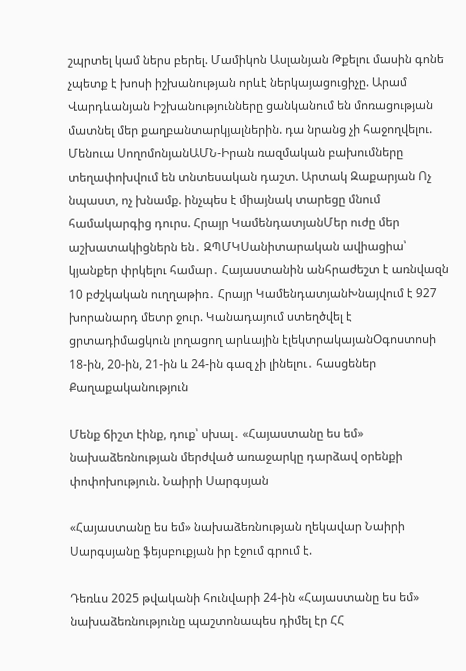շպրտել կամ ներս բերել. Մամիկոն Ասլանյան Թքելու մասին գոնե չպետք է խոսի իշխանության որևէ ներկայացուցիչը. Արամ Վարդևանյան Իշխանությունները ցանկանում են մոռացության մատնել մեր քաղբանտարկյալներին. դա նրանց չի հաջողվելու. Մենուա ՍողոմոնյանԱՄՆ-Իրան ռազմական բախումները տեղափոխվում են տնտեսական դաշտ. Արտակ Զաքարյան Ոչ նպաստ, ոչ խնամք. ինչպես է միայնակ տարեցը մնում համակարգից դուրս. Հրայր ԿամենդատյանՄեր ուժը մեր աշխատակիցներն են․ ԶՊՄԿՍանիտարական ավիացիա՝ կյանքեր փրկելու համար․ Հայաստանին անհրաժեշտ է առնվազն 10 բժշկական ուղղաթիռ․ Հրայր ԿամենդատյանԽնայվում է 927 խորանարդ մետր ջուր. Կանադայում ստեղծվել է ցրտադիմացկուն լողացող արևային էլեկտրակայանՕգոստոսի 18-ին, 20-ին, 21-ին և 24-ին գազ չի լինելու․ հասցեներ
Քաղաքականություն

Մենք ճիշտ էինք, դուք՝ սխալ․ «Հայաստանը ես եմ» նախաձեռնության մերժված առաջարկը դարձավ օրենքի փոփոխություն. Նաիրի Սարգսյան

«Հայաստանը ես եմ» նախաձեռնության ղեկավար Նաիրի Սարգսյանը ֆեյսբուքյան իր էջում գրում է.

Դեռևս 2025 թվականի հունվարի 24-ին «Հայաստանը ես եմ» նախաձեռնությունը պաշտոնապես դիմել էր ՀՀ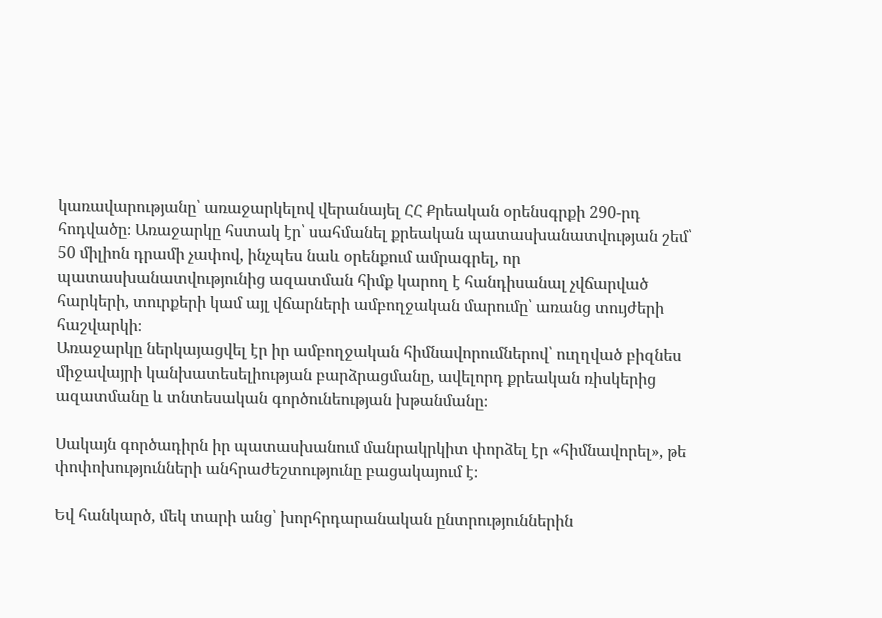կառավարությանը՝ առաջարկելով վերանայել ՀՀ Քրեական օրենսգրքի 290-րդ հոդվածը։ Առաջարկը հստակ էր՝ սահմանել քրեական պատասխանատվության շեմ՝ 50 միլիոն դրամի չափով, ինչպես նաև օրենքում ամրագրել, որ պատասխանատվությունից ազատման հիմք կարող է հանդիսանալ չվճարված հարկերի, տուրքերի կամ այլ վճարների ամբողջական մարումը՝ առանց տույժերի հաշվարկի։
Առաջարկը ներկայացվել էր իր ամբողջական հիմնավորումներով՝ ուղղված բիզնես միջավայրի կանխատեսելիության բարձրացմանը, ավելորդ քրեական ռիսկերից ազատմանը և տնտեսական գործունեության խթանմանը։

Սակայն գործադիրն իր պատասխանում մանրակրկիտ փորձել էր «հիմնավորել», թե փոփոխությունների անհրաժեշտությունը բացակայում է։

Եվ հանկարծ, մեկ տարի անց՝ խորհրդարանական ընտրություններին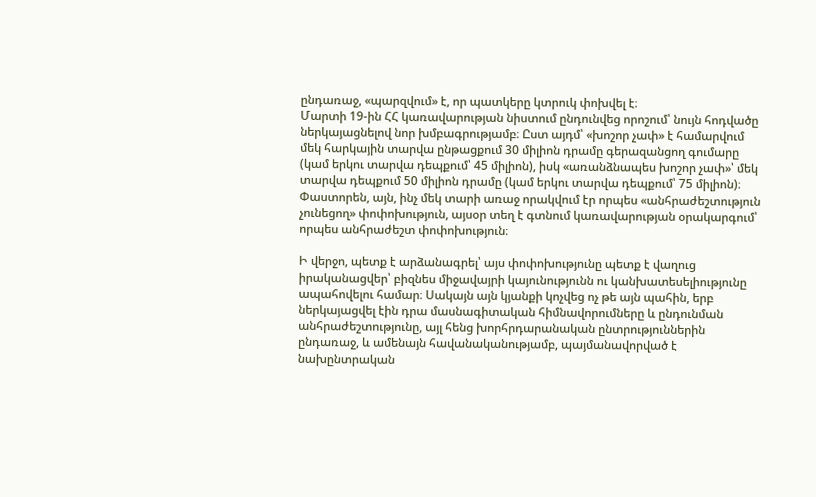ընդառաջ, «պարզվում» է, որ պատկերը կտրուկ փոխվել է։
Մարտի 19-ին ՀՀ կառավարության նիստում ընդունվեց որոշում՝ նույն հոդվածը ներկայացնելով նոր խմբագրությամբ։ Ըստ այդմ՝ «խոշոր չափ» է համարվում մեկ հարկային տարվա ընթացքում 30 միլիոն դրամը գերազանցող գումարը (կամ երկու տարվա դեպքում՝ 45 միլիոն), իսկ «առանձնապես խոշոր չափ»՝ մեկ տարվա դեպքում 50 միլիոն դրամը (կամ երկու տարվա դեպքում՝ 75 միլիոն)։
Փաստորեն, այն, ինչ մեկ տարի առաջ որակվում էր որպես «անհրաժեշտություն չունեցող» փոփոխություն, այսօր տեղ է գտնում կառավարության օրակարգում՝ որպես անհրաժեշտ փոփոխություն։

Ի վերջո, պետք է արձանագրել՝ այս փոփոխությունը պետք է վաղուց իրականացվեր՝ բիզնես միջավայրի կայունությունն ու կանխատեսելիությունը ապահովելու համար։ Սակայն այն կյանքի կոչվեց ոչ թե այն պահին, երբ ներկայացվել էին դրա մասնագիտական հիմնավորումները և ընդունման անհրաժեշտությունը, այլ հենց խորհրդարանական ընտրություններին ընդառաջ, և ամենայն հավանականությամբ, պայմանավորված է նախընտրական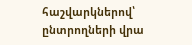հաշվարկներով՝ ընտրողների վրա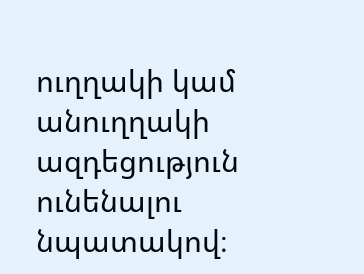ուղղակի կամ անուղղակի ազդեցություն ունենալու նպատակով։